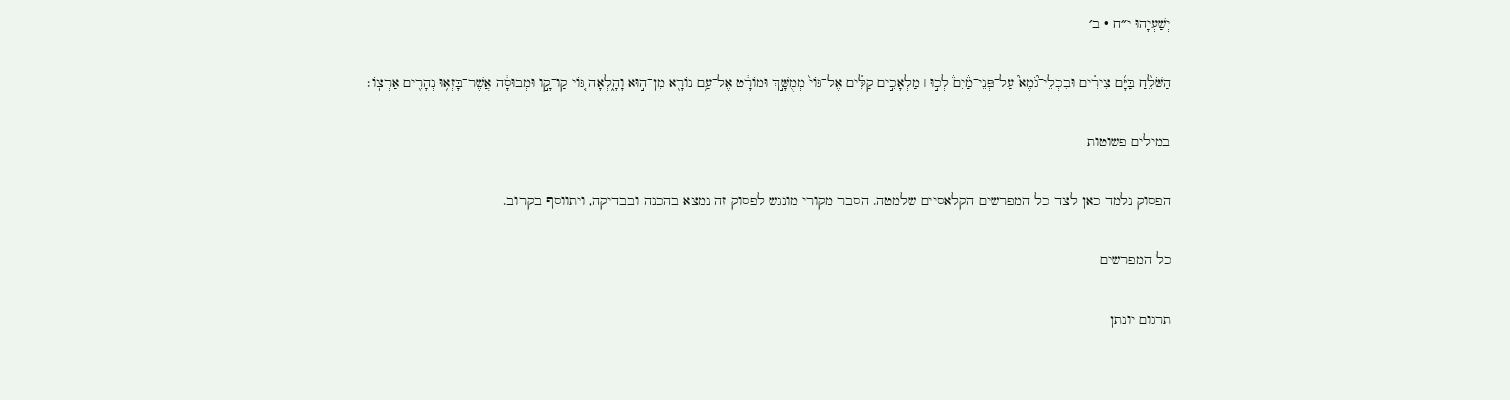יְשַׁעְיָהוּ י״ח · ב׳

הַשֹּׁלֵ֨חַ בַּיָּ֜ם צִירִ֗ים וּבִכְלֵי־גֹ֘מֶא֮ עַל־פְּנֵי־מַ֒יִם֒ לְכ֣וּ ׀ מַלְאָכִ֣ים קַלִּ֗ים אֶל־גּוֹי֙ מְמֻשָּׁ֣ךְ וּמוֹרָ֔ט אֶל־עַ֥ם נוֹרָ֖א מִן־ה֣וּא וָהָ֑לְאָה גּ֚וֹי קַו־קָ֣ו וּמְבוּסָ֔ה אֲשֶׁר־בָּזְא֥וּ נְהָרִ֖ים אַרְצֽוֹ׃

במילים פשוטות

הפסוק נלמד כאן לצד כל המפרשים הקלאסיים שלמטה. הסבר מקורי מונגש לפסוק זה נמצא בהכנה ובבדיקה, ויתווסף בקרוב.

כל המפרשים

תרגום יונתן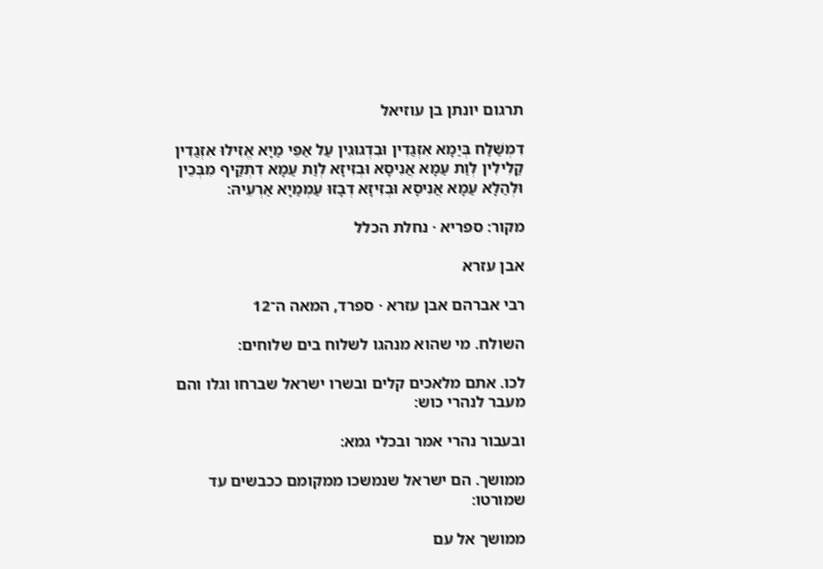תרגום יונתן בן עוזיאל

דִמְשַׁלַח בְּיַמָא אִזְגַדִין וּבִדְגוּגִין עַל אַפֵּי מַיָא אֱזִילוּ אִזְגַדִין קַלִילִין לְוַת עַמָא אֲנִיסָא וּבְזִיזָא לְוַת עַמָא דִתְקַיף מִבְּכֵין וּלְהַלָא עַמָא אֲנִיסָא וּבְזִיזָא דְבָזוּ עַמְמַיָא אַרְעֵיהּ:

מקור: ספריא · נחלת הכלל

אבן עזרא

רבי אברהם אבן עזרא · ספרד, המאה ה־12

השולח. מי שהוא מנהגו לשלוח בים שלוחים:

לכו. אתם מלאכים קלים ובשרו ישראל שברחו וגלו והם מעבר לנהרי כוש:

ובעבור נהרי אמר ובכלי גמא:

ממושך. הם ישראל שנמשכו ממקומם ככבשים עד שמורטו:

ממושך אל עם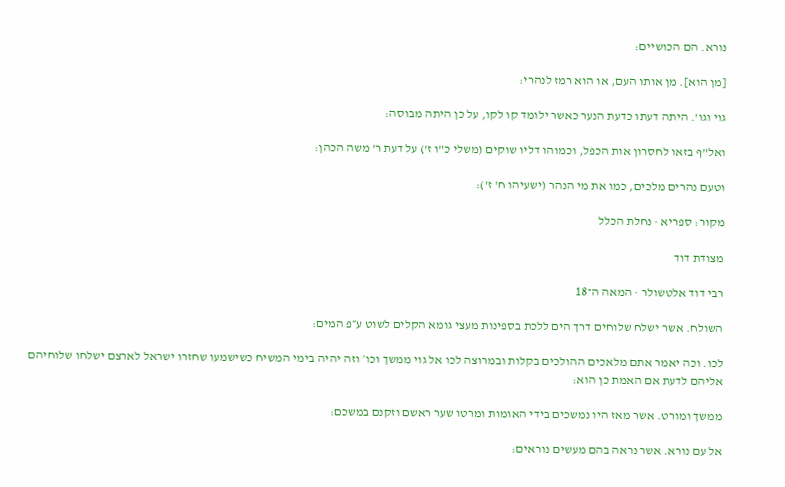נורא. הם הכושיים:

[מן הוא]. מן אותו העם, או הוא רמז לנהרי:

גוי וגו'. היתה דעתו כדעת הנער כאשר ילומד קו לקו, על כן היתה מבוסה:

ואל"ף בזאו לחסרון אות הכפל, וכמוהו דליו שוקים (משלי כ"ו ז') על דעת ר' משה הכהן:

וטעם נהרים מלכים, כמו את מי הנהר (ישעיהו ח' ז'):

מקור: ספריא · נחלת הכלל

מצודת דוד

רבי דוד אלטשולר · המאה ה־18

השולח. אשר ישלח שלוחים דרך הים ללכת בספינות מעצי גומא הקלים לשוט ע״פ המים:

לכו. וכה יאמר אתם מלאכים ההולכים בקלות ובמרוצה לכו אל גוי ממשך וכו׳ וזה יהיה בימי המשיח כשישמעו שחזרו ישראל לארצם ישלחו שלוחיהם אליהם לדעת אם האמת כן הוא:

ממשך ומורט. אשר מאז היו נמשכים בידי האומות ומרטו שער ראשם וזקנם במשכם:

אל עם נורא. אשר נראה בהם מעשים נוראים: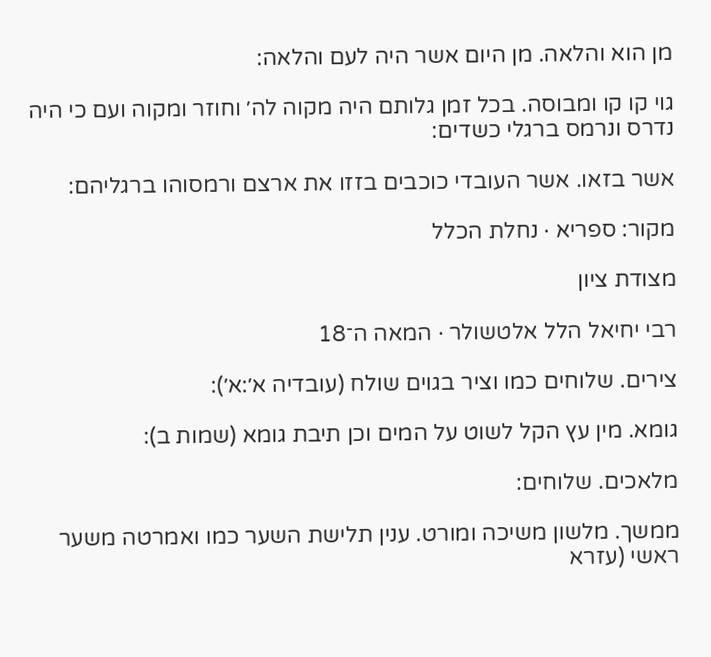מן הוא והלאה. מן היום אשר היה לעם והלאה:

גוי קו קו ומבוסה. בכל זמן גלותם היה מקוה לה׳ וחוזר ומקוה ועם כי היה נדרס ונרמס ברגלי כשדים:

אשר בזאו. אשר העובדי כוכבים בזזו את ארצם ורמסוהו ברגליהם:

מקור: ספריא · נחלת הכלל

מצודת ציון

רבי יחיאל הלל אלטשולר · המאה ה־18

צירים. שלוחים כמו וציר בגוים שולח (עובדיה א׳:א׳):

גומא. מין עץ הקל לשוט על המים וכן תיבת גומא (שמות ב):

מלאכים. שלוחים:

ממשך. מלשון משיכה ומורט. ענין תלישת השער כמו ואמרטה משער ראשי (עזרא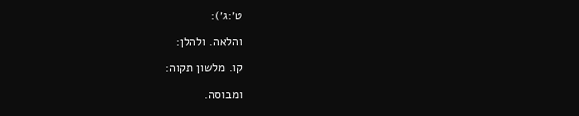ט׳:ג׳):

והלאה. ולהלן:

קו. מלשון תקוה:

ומבוסה.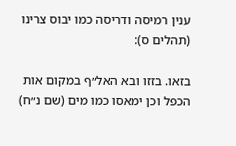ענין רמיסה ודריסה כמו יבוס צרינו (תהלים ס):

בזאו. בזזו ובא האל״ף במקום אות הכפל וכן ימאסו כמו מים (שם נ״ח)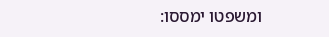ומשפטו ימססו: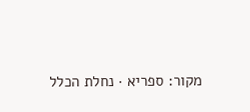מקור: ספריא · נחלת הכלל